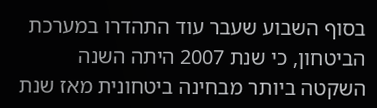בסוף השבוע שעבר עוד התהדרו במערכת הביטחון, כי שנת 2007 היתה השנה השקטה ביותר מבחינה ביטחונית מאז שנת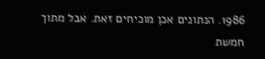1986. הנתונים אכן מוכיחים זאת. אבל מתוך חמשת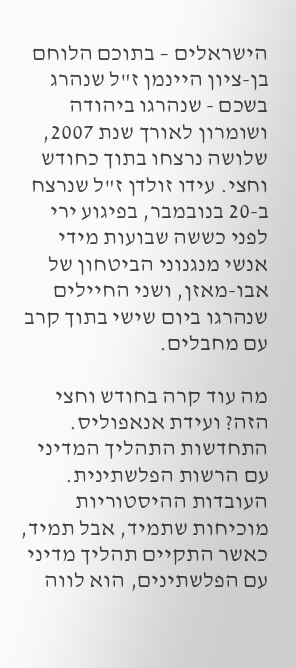הישראלים – בתוכם הלוחם בן-ציון היינמן ז"ל שנהרג בשכם - שנהרגו ביהודה ושומרון לאורך שנת 2007, שלושה נרצחו בתוך כחודש וחצי. עידו זולדן ז"ל שנרצח ב-20 בנובמבר, בפיגוע ירי לפני כששה שבועות מידי אנשי מנגנוני הביטחון של אבו-מאזן, ושני החיילים שנהרגו ביום שישי בתוך קרב עם מחבלים.

מה עוד קרה בחודש וחצי הזה? ועידת אנאפוליס. התחדשות התהליך המדיני עם הרשות הפלשתינית. העובדות ההיסטוריות מוכיחות שתמיד, אבל תמיד, כאשר התקיים תהליך מדיני עם הפלשתינים, הוא לווה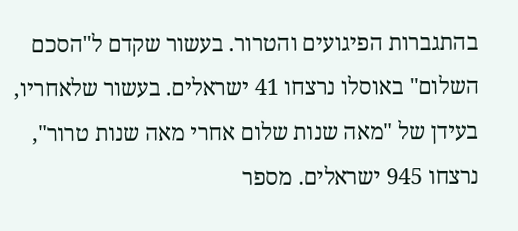בהתגברות הפיגועים והטרור. בעשור שקדם ל"הסכם השלום" באוסלו נרצחו 41 ישראלים. בעשור שלאחריו, בעידן של "מאה שנות שלום אחרי מאה שנות טרור", נרצחו 945 ישראלים. מספר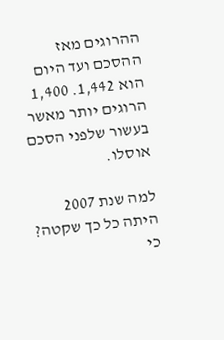ההרוגים מאז ההסכם ועד היום הוא 1,442. 1,400 הרוגים יותר מאשר בעשור שלפני הסכם אוסלו.

למה שנת 2007 היתה כל כך שקטה? כי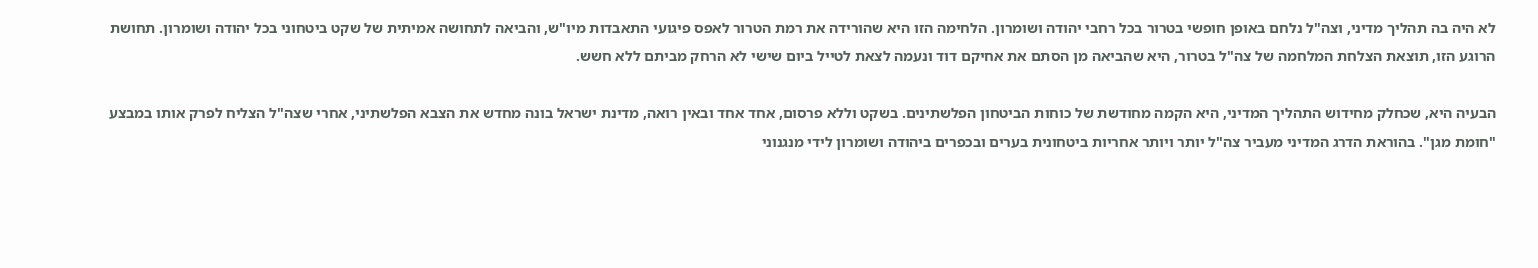לא היה בה תהליך מדיני, וצה"ל נלחם באופן חופשי בטרור בכל רחבי יהודה ושומרון. הלחימה הזו היא שהורידה את רמת הטרור לאפס פיגועי התאבדות מיו"ש, והביאה לתחושה אמיתית של שקט ביטחוני בכל יהודה ושומרון. תחושת הרוגע הזו, תוצאת הצלחת המלחמה של צה"ל בטרור, היא שהביאה מן הסתם את אחיקם דוד ונעמה לצאת לטייל ביום שישי לא הרחק מביתם ללא חשש.

הבעיה היא, שכחלק מחידוש התהליך המדיני, היא הקמה מחודשת של כוחות הביטחון הפלשתינים. בשקט וללא פרסום, אחד אחד ובאין רואה, מדינת ישראל בונה מחדש את הצבא הפלשתיני, אחרי שצה"ל הצליח לפרק אותו במבצע "חומת מגן". בהוראת הדרג המדיני מעביר צה"ל יותר ויותר אחריות ביטחונית בערים ובכפרים ביהודה ושומרון לידי מנגנוני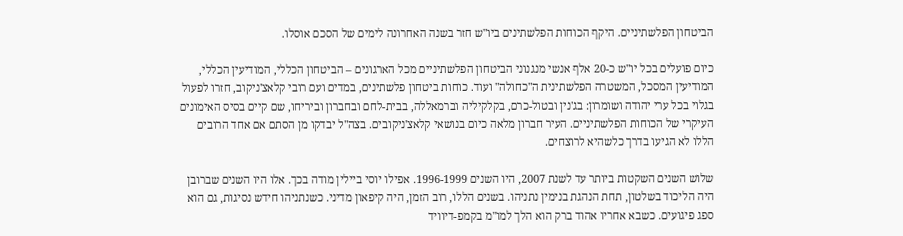הביטחון הפלשתיניים. היקף הכוחות הפלשתינים ביו"ש חזר בשנה האחרונה לימים של הסכם אוסלו.

כיום פועלים בכל יו"ש כ-20 אלף אנשי מנגנוני הביטחון הפלשתיניים מכל הארגונים – הביטחון הכללי, המודיעין הכללי, המודיעין המסכל, המשטרה הפלשתינית ה"כחולה" ועוד. כוחות ביטחון פלשתינים, במדים ועם רובי קלאצ'ניקוב, חזרו לפעול בגלוי בכל ערי יהודה ושומרון: בג'נין ובטול-כרם, בקלקיליה וברמאללה, בבית-לחם ובחברון וביריחו, שם קיים בסיס האימונים העיקרי של הכוחות הפלשתיניים. העיר חברון מלאה כיום בנושאי קלאצ'ניקובים. בצה"ל יבדקו מן הסתם אם אחד הרובים הללו לא הגיעו בדרך כלשהיא לרוצחים.

שלוש השנים השקטות ביותר עד לשנת 2007, היו השנים 1996-1999. אפילו יוסי ביילין מודה בכך. אלו היו השנים שברובן היה הליכוד בשלטון, תחת הנהגת בנימין נתניהו. בשנים הללו, רוב הזמן, היה קיפאון מדיני. כשנתניהו חידש נסיגות, גם הוא ספג פיגועים. כשבא אחריו אהוד ברק הוא הלך למו"מ בקמפ-דיוויד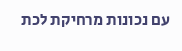עם נכונות מרחיקת לכת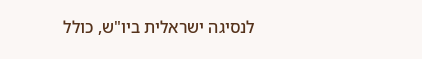לנסיגה ישראלית ביו"ש, כולל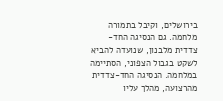בירושלים, וקיבל בתמורה מלחמה. גם הנסיגה החד-צדדית מלבנון, שנועדה להביא לשקט בגבול הצפוני, הסתיימה במלחמה. הנסיגה החד-צדדית מהרצועה, מהלך עליו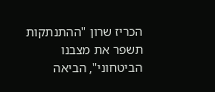הכריז שרון "ההתנתקות תשפר את מצבנו הביטחוני", הביאה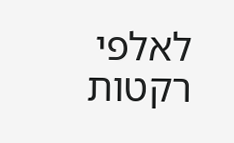לאלפי רקטות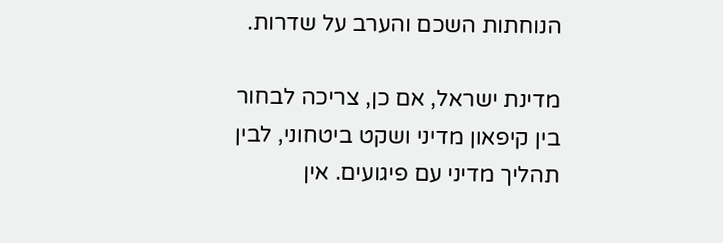הנוחתות השכם והערב על שדרות.

מדינת ישראל, אם כן, צריכה לבחור בין קיפאון מדיני ושקט ביטחוני, לבין תהליך מדיני עם פיגועים. אין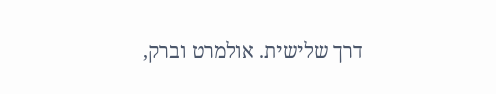דרך שלישית. אולמרט וברק,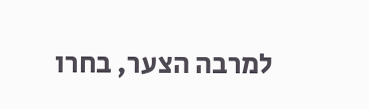למרבה הצער, בחרו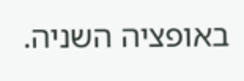באופציה השניה.